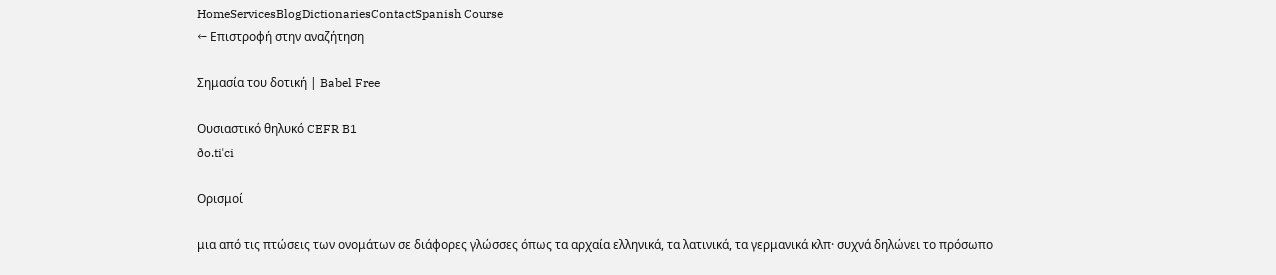HomeServicesBlogDictionariesContactSpanish Course
← Επιστροφή στην αναζήτηση

Σημασία του δοτική | Babel Free

Ουσιαστικό θηλυκό CEFR B1
ðo.tiˈci

Ορισμοί

μια από τις πτώσεις των ονομάτων σε διάφορες γλώσσες όπως τα αρχαία ελληνικά, τα λατινικά, τα γερμανικά κλπ· συχνά δηλώνει το πρόσωπο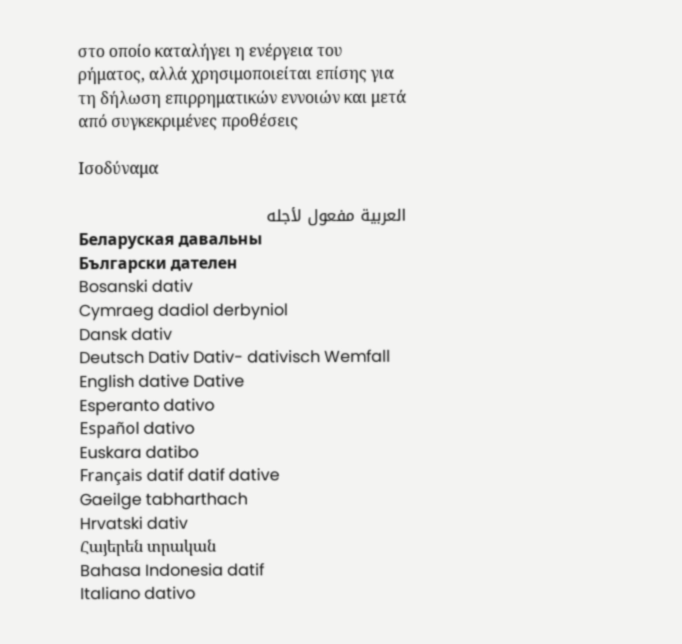στο οποίο καταλήγει η ενέργεια του ρήματος, αλλά χρησιμοποιείται επίσης για τη δήλωση επιρρηματικών εννοιών και μετά από συγκεκριμένες προθέσεις

Ισοδύναμα

العربية مفعول لأجله
Беларуская давальны
Български дателен
Bosanski dativ
Cymraeg dadiol derbyniol
Dansk dativ
Deutsch Dativ Dativ- dativisch Wemfall
English dative Dative
Esperanto dativo
Español dativo
Euskara datibo
Français datif datif dative
Gaeilge tabharthach
Hrvatski dativ
Հայերեն տրական
Bahasa Indonesia datif
Italiano dativo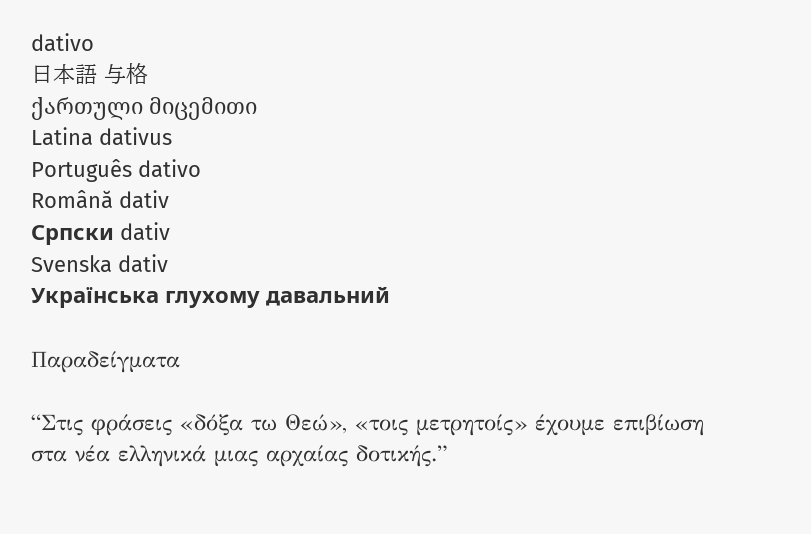dativo
日本語 与格
ქართული მიცემითი
Latina dativus
Português dativo
Română dativ
Српски dativ
Svenska dativ
Українська глухому давальний

Παραδείγματα

“Στις φράσεις «δόξα τω Θεώ», «τοις μετρητοίς» έχουμε επιβίωση στα νέα ελληνικά μιας αρχαίας δοτικής.”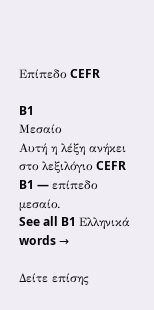Επίπεδο CEFR

B1
Μεσαίο
Αυτή η λέξη ανήκει στο λεξιλόγιο CEFR B1 — επίπεδο μεσαίο.
See all B1 Ελληνικά words →

Δείτε επίσης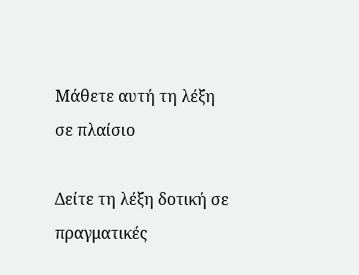Μάθετε αυτή τη λέξη σε πλαίσιο

Δείτε τη λέξη δοτική σε πραγματικές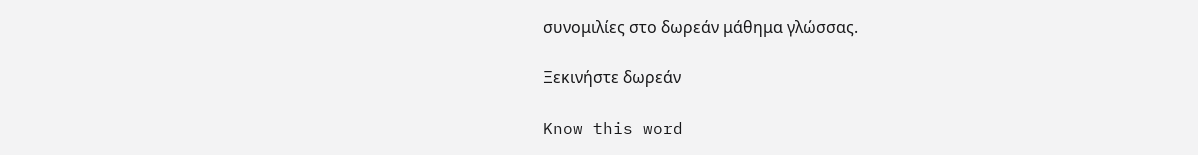συνομιλίες στο δωρεάν μάθημα γλώσσας.

Ξεκινήστε δωρεάν

Know this word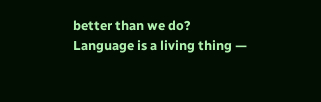better than we do? Language is a living thing —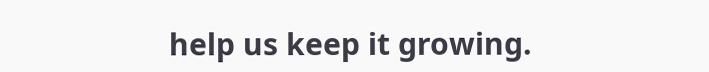help us keep it growing.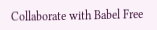Collaborate with Babel Free